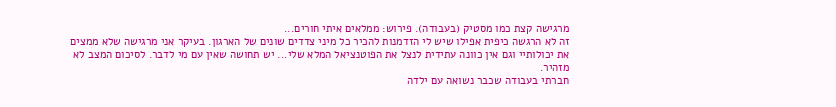מרגישה קצת כמו מסטיק (בעבודה). פירוש: ממלאים איתי חורים...
זה לא הרגשה כיפית אפילו שיש לי הזדמנות להכיר כל מיני צדדים שונים של הארגון. בעיקר אני מרגישה שלא ממצים את יכולותיי וגם אין כוונה עתידית לנצל את הפוטנציאל המלא שלי... יש תחושה שאין עם מי לדבר. לסיכום המצב לא מזהיר.
חברתי בעבודה שכבר נשואה עם ילדה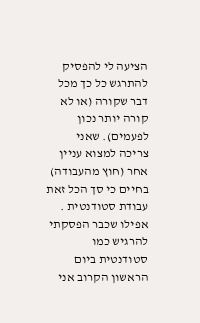הציעה לי להפסיק להתרגש כל כך מכל דבר שקורה (או לא קורה יותר נכון לפעמים). שאני צריכה למצוא עניין אחר (חוץ מהעבודה) בחיים כי סך הכל זאת עבודת סטודנטית . אפילו שכבר הפסקתי להרגיש כמו סטודנטית ביום הראשון הקרוב אני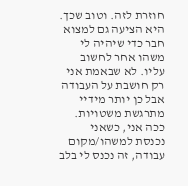חוזרת לזה. וטוב שכך. היא הציעה גם למצוא חבר כדי שיהיה לי משהו אחר לחשוב עליו. לא שבאמת אני רק חושבת על העבודה אבל כן יותר מידיי מתרגשת משטויות. ככה אני, כשאני נכנסת למשהו/מקום עבודה, זה נכנס לי בלב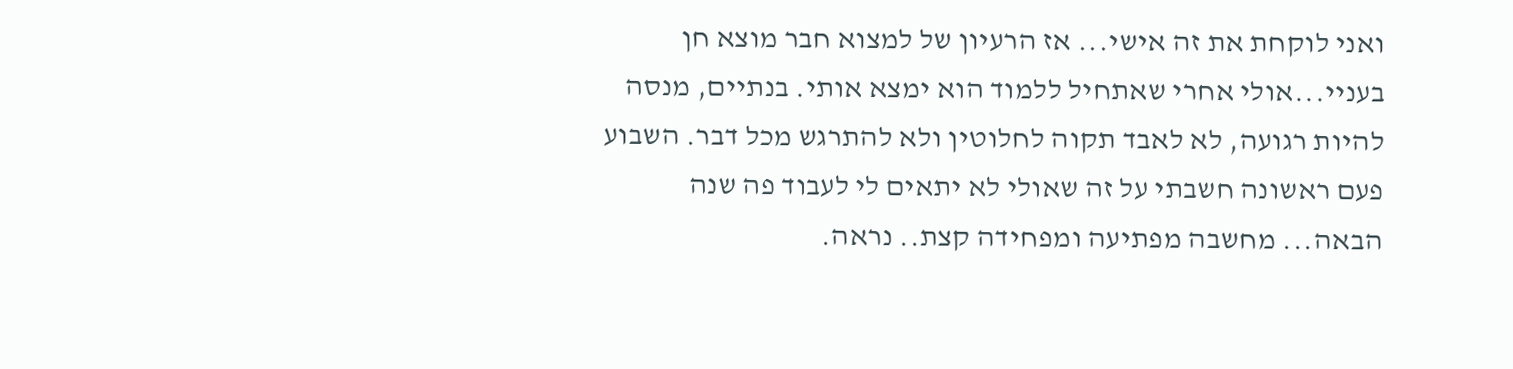ואני לוקחת את זה אישי... אז הרעיון של למצוא חבר מוצא חן בעניי...אולי אחרי שאתחיל ללמוד הוא ימצא אותי. בנתיים, מנסה להיות רגועה, לא לאבד תקוה לחלוטין ולא להתרגש מכל דבר. השבוע פעם ראשונה חשבתי על זה שאולי לא יתאים לי לעבוד פה שנה הבאה... מחשבה מפתיעה ומפחידה קצת.. נראה.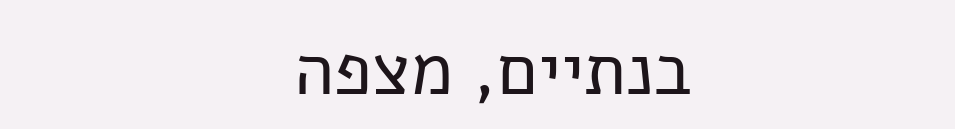בנתיים, מצפה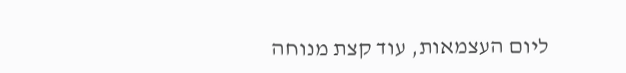ליום העצמאות, עוד קצת מנוחה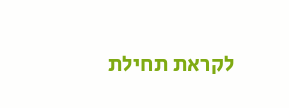לקראת תחילת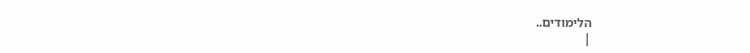הלימודים..
|